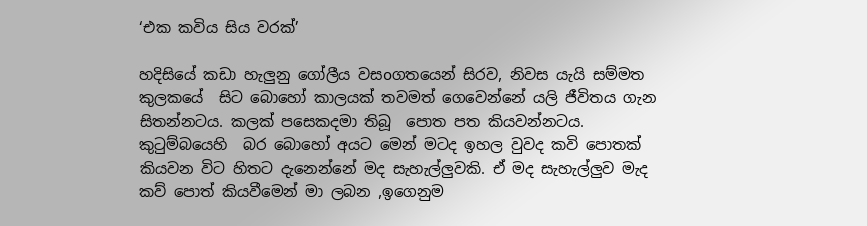‘එක කවිය සිය වරක්’

හදිසියේ කඩා හැලුනු ගෝලීය වසoගතයෙන් සිරව, නිවස යැයි සම්මත කුලකයේ  සිට බොහෝ කාලයක් තවමත් ගෙවෙන්නේ යලි ජීවිතය ගැන සිතන්නටය. කලක් පසෙකදමා තිබූ  පොත පත කියවන්නටය. කුටුම්බයෙහි  බර බොහෝ අයට මෙන් මටද ඉහල වුවද කවි පොතක් කියවන විට හිතට දැනෙන්නේ මද සැහැල්ලුවකි. ඒ මද සැහැල්ලුව මැද  කව් පොත් කියවීමෙන් මා ලබන ,ඉගෙනුම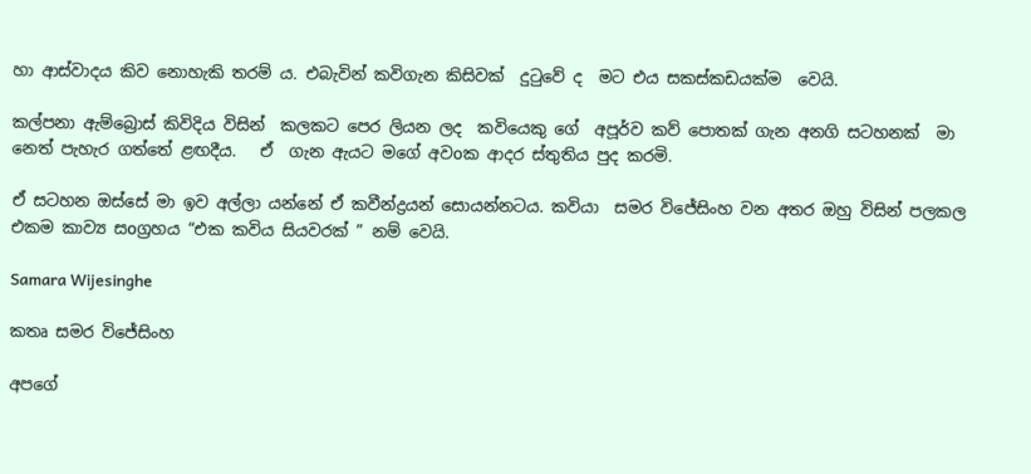හා ආස්වාදය කිව නොහැකි තරම් ය. එබැවින් කවිගැන කිසිවක්  දුටුවේ ද  මට එය සකස්කඩයක්ම  වෙයි.

කල්පනා ඇම්බ්‍රොස් කිවිදිය විසින්  කලකට පෙර ලියන ලද  කවියෙකු ගේ  අපූර්ව කව් පොතක් ගැන අනගි සටහනක්  මා නෙත් පැහැර ගත්තේ ළඟදීය.   ඒ  ගැන ඇයට මගේ අවoක ආදර ස්තුතිය පුද කරමි.

ඒ සටහන ඔස්සේ මා ඉව අල්ලා යන්නේ ඒ කවීන්ද්‍රයන් සොයන්නටය. කවියා  සමර විජේසිංහ වන අතර ඔහු විසින් පලකල එකම කාව්‍ය සoග්‍රහය “එක කවිය සියවරක් ” නම් වෙයි.

Samara Wijesinghe

කතෘ සමර විජේසිංහ

අපගේ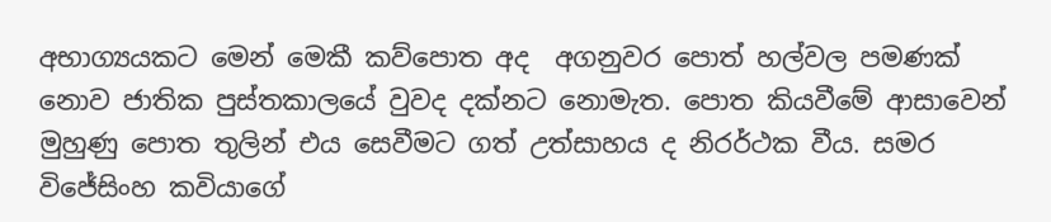අභාග්‍යයකට මෙන් මෙකී කව්පොත අද  අගනුවර පොත් හල්වල පමණක් නොව ජාතික පුස්තකාලයේ වුවද දක්නට නොමැත. පොත කියවීමේ ආසාවෙන් මුහුණු පොත තුලින් එය සෙවීමට ගත් උත්සාහය ද නිරර්ථක වීය. සමර විජේසිංහ කවියාගේ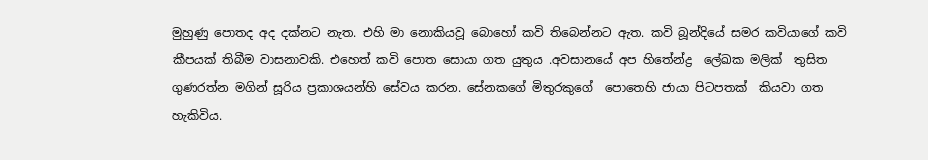මුහුණු පොතද අද දක්නට නැත. එහි මා නොකියවූ බොහෝ කවි තිබෙන්නට ඇත. කවි බූන්දියේ සමර කවියාගේ කවි කීපයක් තිබීම වාසනාවකි. එහෙත් කවි පොත සොයා ගත යුතුය .අවසානයේ අප හිතේන්ද්‍ර  ලේඛක මලික්  තුසිත ගුණරත්න මගින් සූරිය ප්‍රකාශයන්හි සේවය කරන. සේනකගේ මිතුරකුගේ  පොතෙහි ජායා පිටපතක්  කියවා ගත හැකිවිය.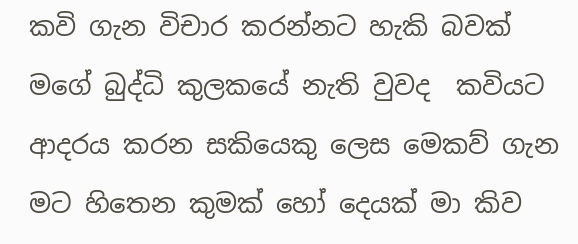කවි ගැන විචාර කරන්නට හැකි බවක් මගේ බුද්ධි කුලකයේ නැති වුවද  කවියට ආදරය කරන සකියෙකු ලෙස මෙකව් ගැන මට හිතෙන කුමක් හෝ දෙයක් මා කිව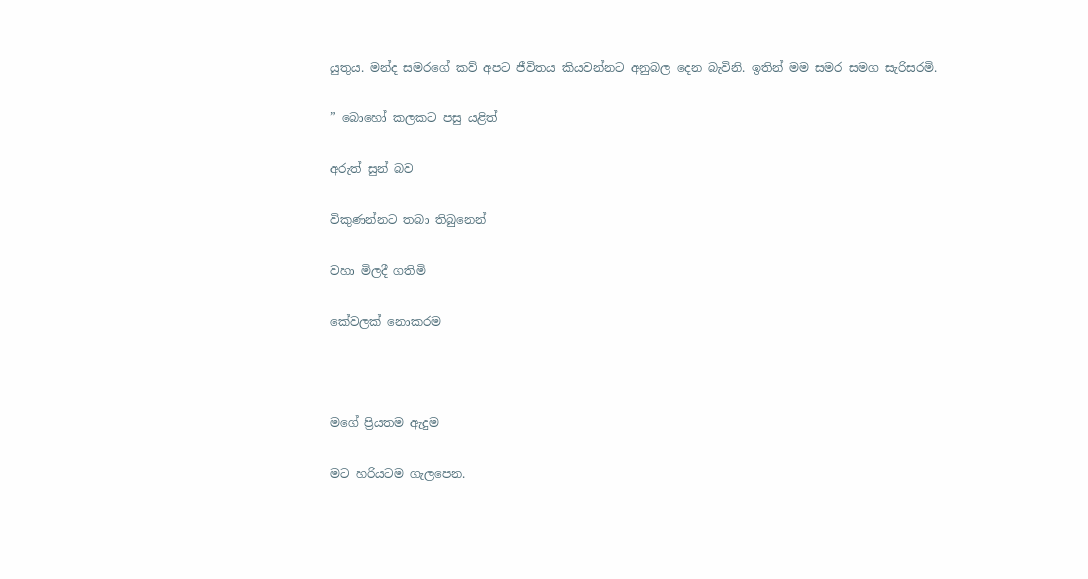යුතුය. මන්ද සමරගේ කව් අපට ජීවිතය කියවන්නට අනුබල දෙන බැවිනි. ඉතින් මම සමර සමග සැරිසරමි.

” බොහෝ කලකට පසු යළිත්

අරුත් සුන් බව

විකුණන්නට තබා තිබුනෙන්

වහා මිලදී ගතිමි

කේවලක් නොකරම



මගේ ප්‍රියතම ඇදුම

මට හරියටම ගැලපෙන.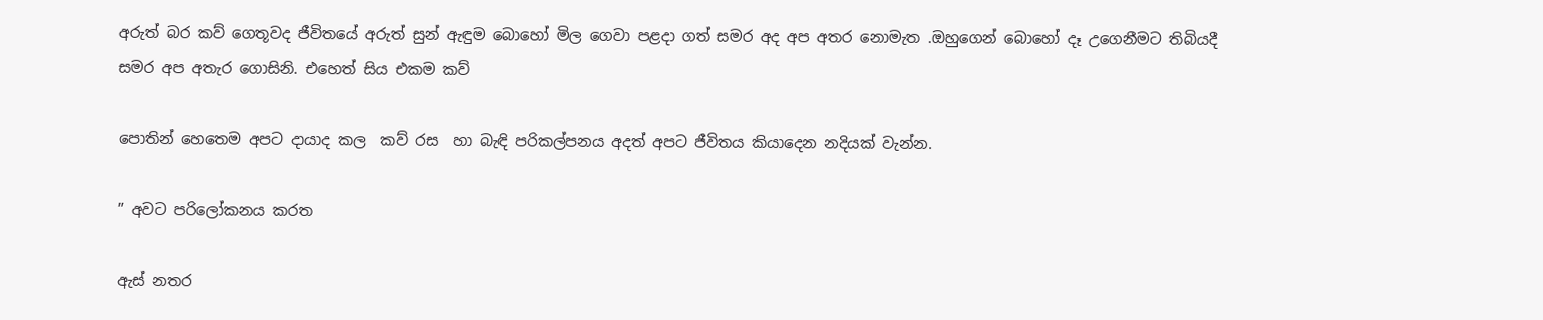අරුත් බර කව් ගෙතූවද ජීවිතයේ අරුත් සුන් ඇඳුම බොහෝ මිල ගෙවා පළදා ගත් සමර අද අප අතර නොමැත .ඔහුගෙන් බොහෝ දෑ උගෙනීමට තිබියදී  සමර අප අතැර ගොසිනි. එහෙත් සිය එකම කව්

පොතින් හෙතෙම අපට දායාද කල  කව් රස  හා බැඳි පරිකල්පනය අදත් අපට ජීවිතය කියාදෙන නදියක් වැන්න.

” අවට පරිලෝකනය කරත

ඇස් නතර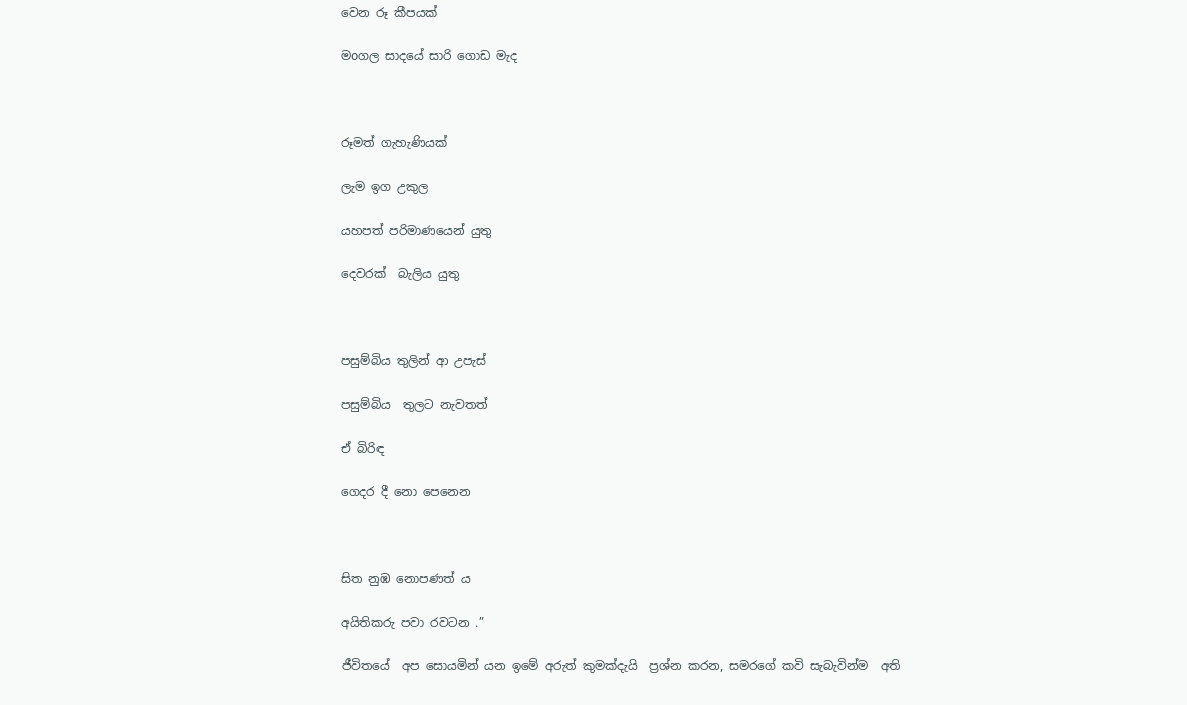වෙන රූ කීපයක්

මoගල සාදයේ සාරි ගොඩ මැද



රූමත් ගැහැණියක්

ලැම ඉග උකුල

යහපත් පරිමාණයෙන් යුතු

දෙවරක්  බැලිය යුතු



පසුම්බිය තුලින් ආ උපැස්

පසුම්බිය  තුලට නැවතත්

ඒ බිරිඳ

ගෙදර දී නො පෙනෙන



සිත නුඹ නොපණත් ය

අයිතිකරු පවා රවටන .”

ජීවිතයේ  අප සොයමින් යන ඉමේ අරුත් කුමක්දැයි  ප්‍රශ්න කරන, සමරගේ කවි සැබැවින්ම  අති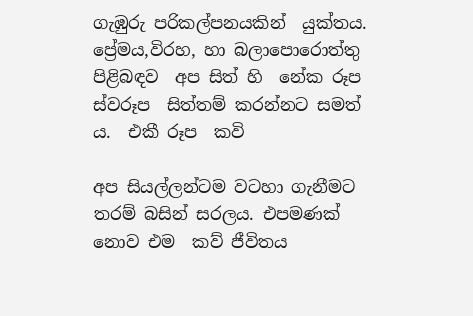ගැඹුරු පරිකල්පනයකින්  යුක්තය. ප්‍රේමය,විරහ, හා බලාපොරොත්තු  පිළිබඳව  අප සිත් හි  නේක රූප ස්වරූප  සිත්තම් කරන්නට සමත් ය.  එකී රූප  කවි

අප සියල්ලන්ටම වටහා ගැනීමට තරම් බසින් සරලය. එපමණක් නොව එම  කව් ජීවිතය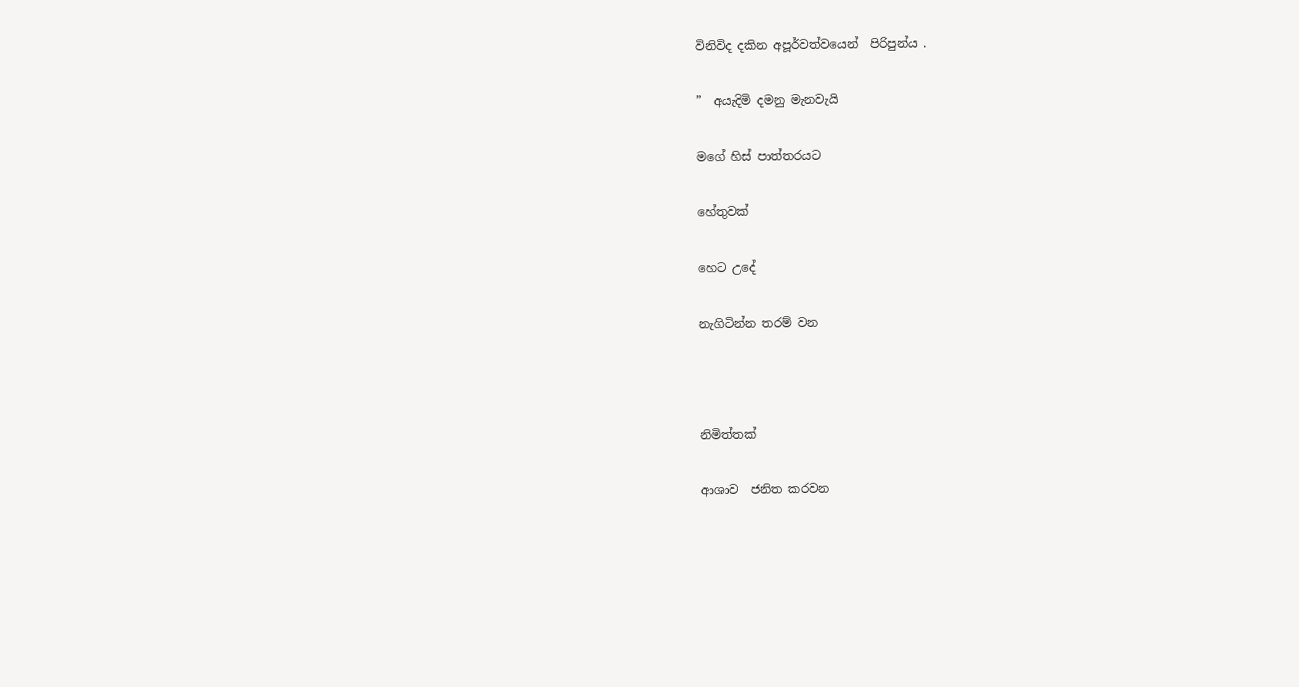විනිවිද දකින අපූර්වත්වයෙන්  පිරිපුන්ය .

”  අයැදිමි දමනු මැනවැයි

මගේ හිස් පාත්තරයට

හේතුවක්

හෙට උදේ

නැගිටින්න තරම් වන



නිමිත්තක්

ආශාව  ජනිත කරවන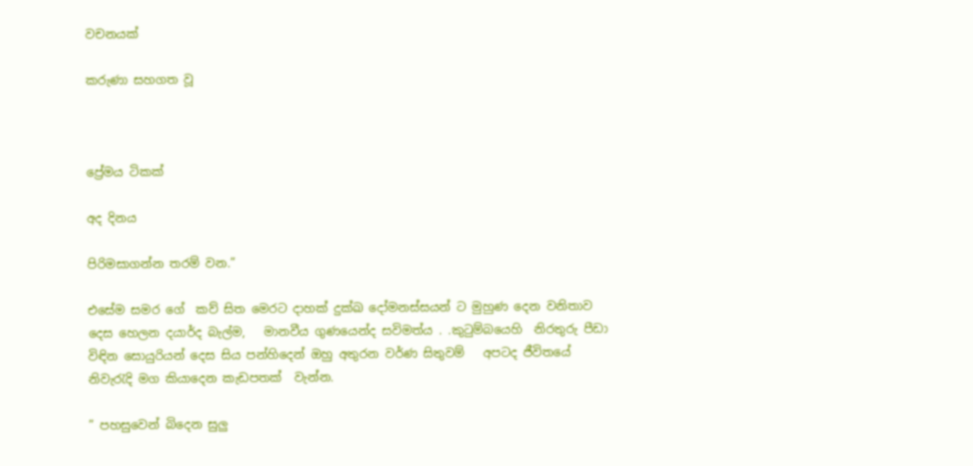වචනයක්

කරුණා සහගත වූ



ප්‍රේමය ටිකක්

අද දිනය

පිරිමසාගන්න තරම් වන.”

එසේම සමර ගේ  කව් සිත මෙරට දාහක් දුක්ඛ දෝමනස්සයන් ට මුහුණ දෙන වනිතාව දෙස හෙලන දයාර්ද බැල්ම,   මානවීය ගුණයෙන්ද සවිමත්ය . .කුටුම්බයෙහි  නිරතුරු පීඩා විඳින සොයුරියන් දෙස සිය පන්හිදෙන් ඔහු අතුරන වර්ණ සිතුවම්   අපටද ජීවිතයේ නිවැරැදි මග කියාදෙන කැඩපතක්  වැන්න.

” පහසුවෙන් බිදෙන සුලු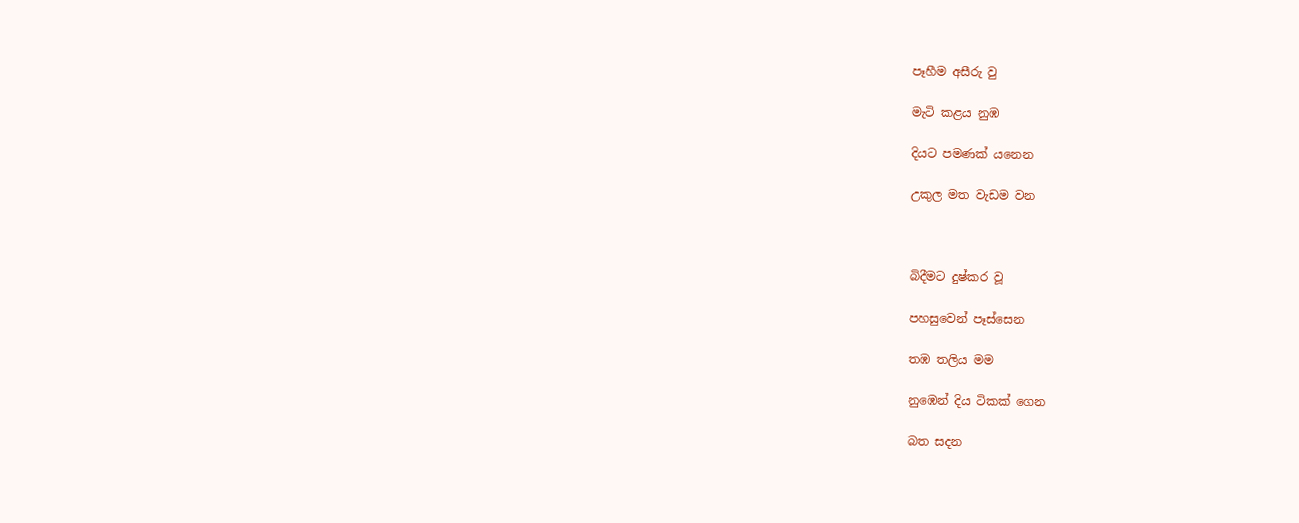පෑහීම අසීරු වු

මැටි කළය නුඹ

දියට පමණක් යනෙන

උකුල මත වැඩම වන



බිදීමට දුෂ්කර වූ

පහසුවෙන් පෑස්සෙන

තඹ තලිය මම

නුඹෙන් දිය ටිකක් ගෙන

බත සදන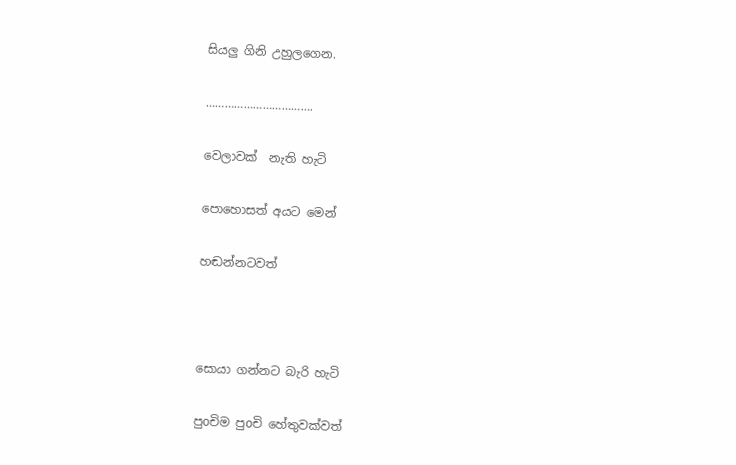සියලු ගිනි උහුලගෙන.

…………………………….

වෙලාවක්  නැති හැටි

පොහොසත් අයට මෙන්

හඬන්නටවත්



සොයා ගන්නට බැරි හැටි

පුoචිම පුoචි හේතුවක්වත්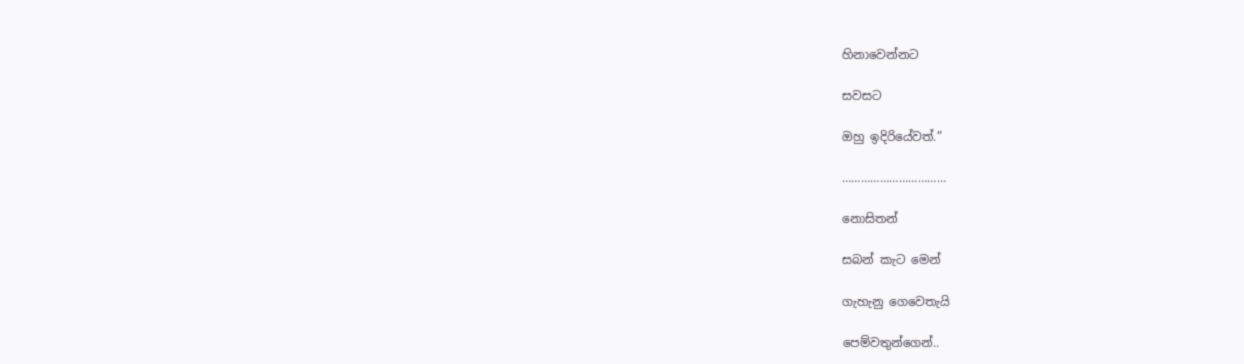හිනාවෙන්නට

සවසට

ඔහු ඉදිරියේවත්.”

……………………………

නොසිතන්

සබන් කැට මෙන්

ගැහැනු ගෙවෙතැයි

පෙම්වතුන්ගෙන්..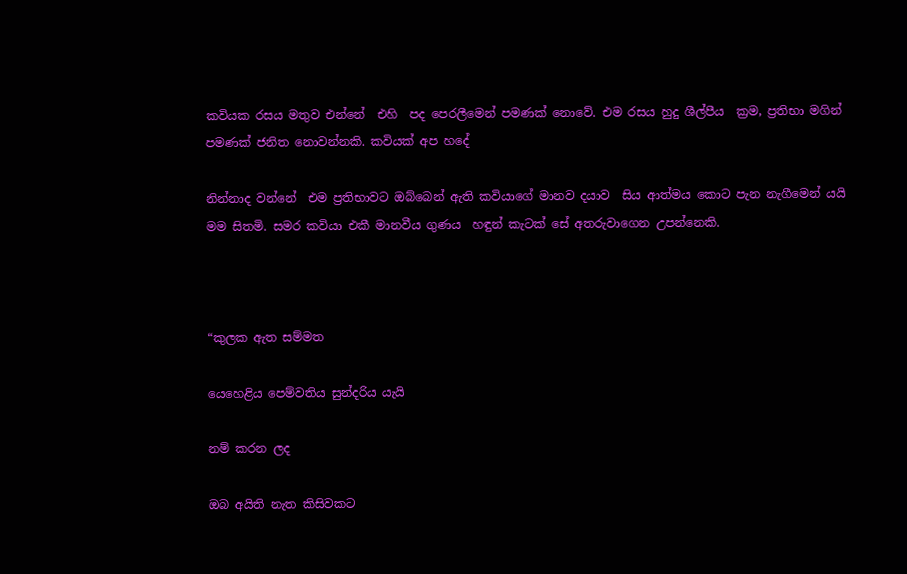කවියක රසය මතුව එන්නේ  එහි  පද පෙරලීමෙන් පමණක් නොවේ. එම රසය හුදු ශීල්පීය  ක්‍රම, ප්‍රතිභා මගින් පමණක් ජනිත නොවන්නකි. කවියක් අප හදේ

නින්නාද වන්නේ  එම ප්‍රතිභාවට ඔබ්බෙන් ඇති කවියාගේ මානව දයාව  සිය ආත්මය කොට පැන නැගීමෙන් යයි මම සිතමි. සමර කවියා එකී මානවීය ගුණය  හඳුන් කැටක් සේ අතරුවාගෙන උපන්නෙකි.



“කුලක ඇත සම්මත

යෙහෙළිය පෙම්වතිය සුන්දරිය යැයි

නම් කරන ලද

ඔබ අයිති නැත කිසිවකට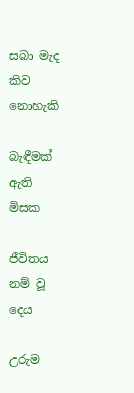සබා මැද කිව නොහැකි

බැඳීමක් ඇති මිසක

ජීවිතය නම් වූ දෙය

උරුම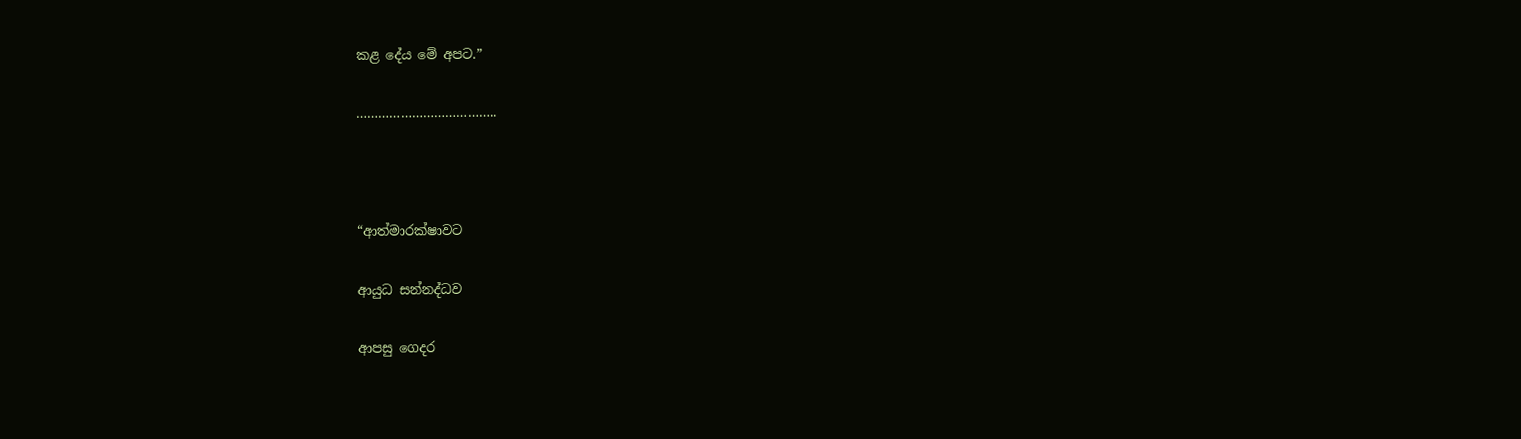කළ දේය මේ අපට.”

………………………………..



“ආත්මාරක්ෂාවට

ආයුධ සන්නද්ධව

ආපසු ගෙදර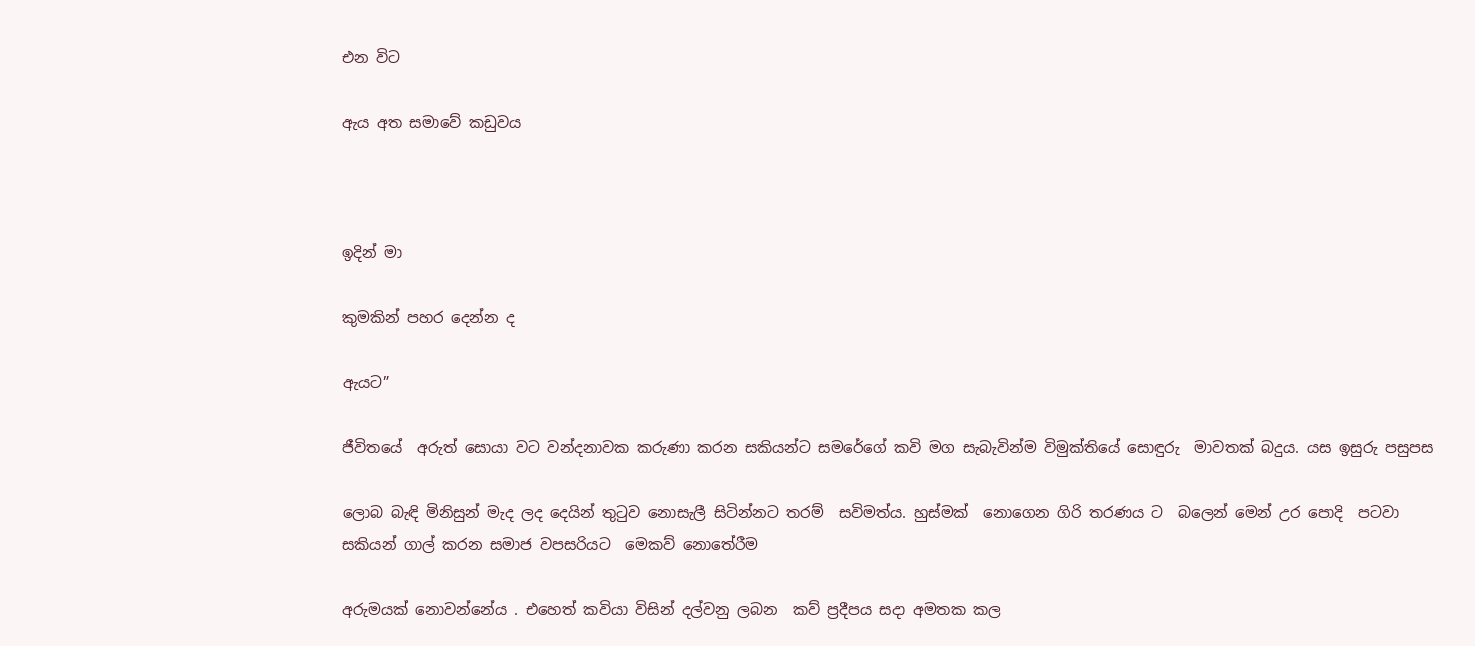එන විට

ඇය අත සමාවේ කඩුවය



ඉදින් මා

කුමකින් පහර දෙන්න ද

ඇයට”

ජීවිතයේ  අරුත් සොයා වට වන්දනාවක කරුණා කරන සකියන්ට සමරේගේ කවි මග සැබැවින්ම විමුක්තියේ සොඳුරු  මාවතක් බදුය. යස ඉසුරු පසුපස

ලොබ බැඳි මිනිසුන් මැද ලද දෙයින් තුටුව නොසැලී සිටින්නට තරම්  සවිමත්ය. හුස්මක්  නොගෙන ගිරි තරණය ට  බලෙන් මෙන් උර පොදි  පටවා  සකියන් ගාල් කරන සමාජ වපසරියට  මෙකව් නොතේරීම

අරුමයක් නොවන්නේය . එහෙත් කවියා විසින් දල්වනු ලබන  කව් ප්‍රදීපය සදා අමතක කල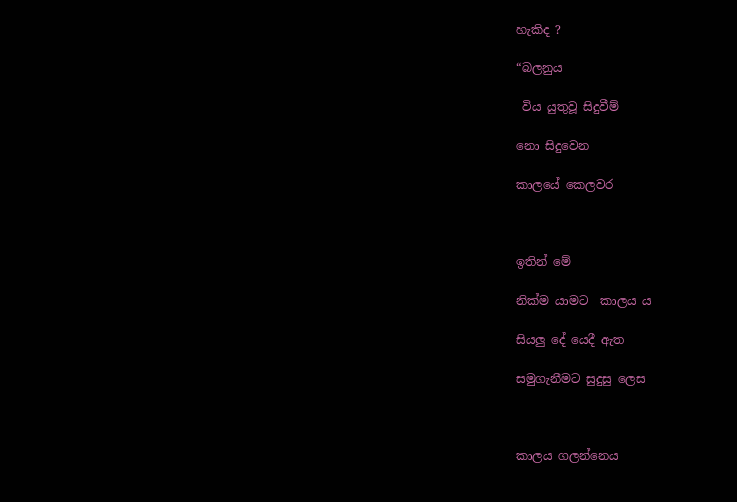හැකිද ?

“බලනුය

 විය යුතුවූ සිදුවීම්

නො සිදුවෙන

කාලයේ කෙලවර



ඉතින් මේ

නික්ම යාමට  කාලය ය

සියලු දේ යෙදී ඇත

සමුගැනීමට සුදුසු ලෙස



කාලය ගලන්නෙය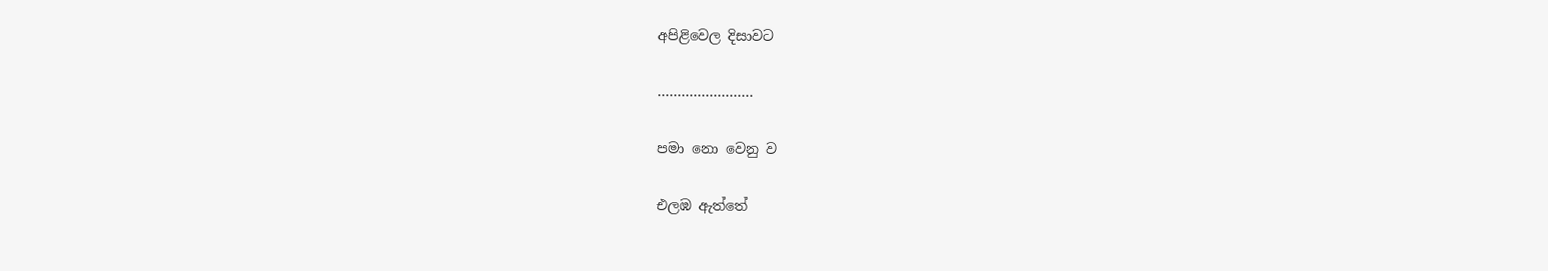අපිළිවෙල දිසාවට

……………………

පමා නො වෙනු ව

එලඹ ඇත්තේ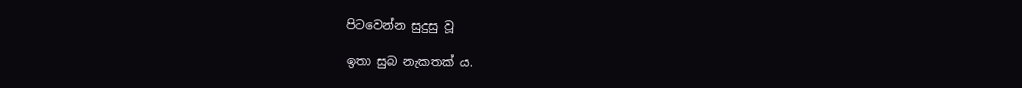පිටවෙන්න සුදුසු වූ

ඉතා සුබ නැකතක් ය.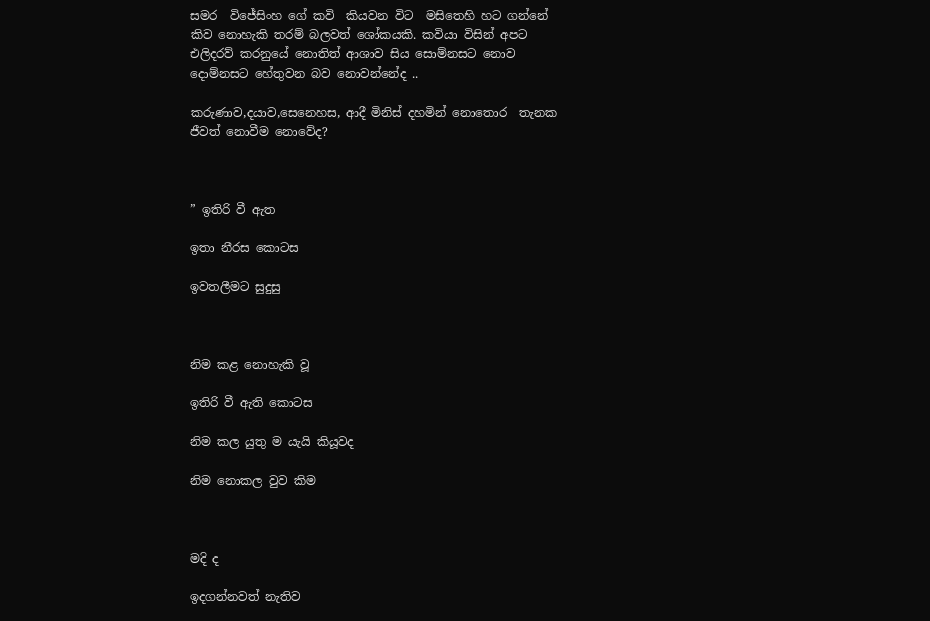සමර  විජේසිංහ ගේ කවි  කියවන විට  මසිතෙහි හට ගන්නේ කිව නොහැකි තරම් බලවත් ශෝකයකි. කවියා විසින් අපට එලිදරව් කරනුයේ නොතිත් ආශාව සිය සොම්නසට නොව දොම්නසට හේතුවන බව නොවන්නේද ..

කරුණාව,දයාව,සෙනෙහස, ආදී මිනිස් දහමින් නොතොර  තැනක ජීවත් නොවීම නොවේද?



” ඉතිරි වී ඇත

ඉතා නීරස කොටස

ඉවතලීමට සුදුසු



නිම කළ නොහැකි වූ

ඉතිරි වී ඇති කොටස

නිම කල යුතු ම යැයි කියූවද

නිම නොකල වුව කිම



මදි ද

ඉදගන්නවත් නැතිව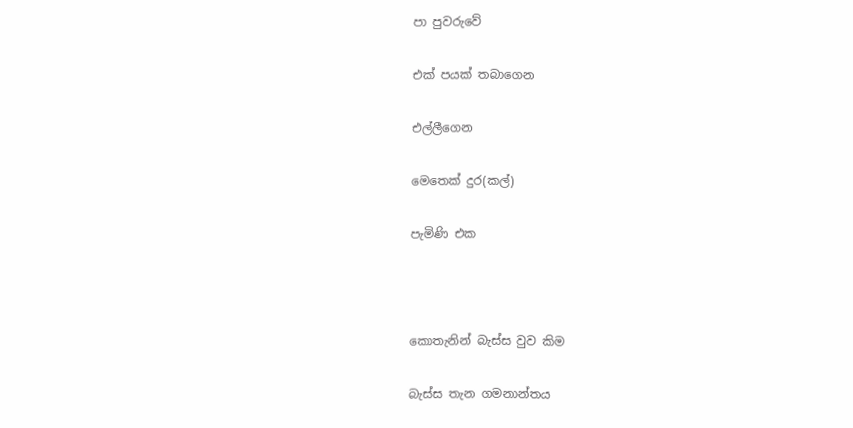පා පුවරුවේ

එක් පයක් තබාගෙන

එල්ලීගෙන

මෙතෙක් දුර(කල්)

පැමිණි එක



කොතැනින් බැස්ස වුව කිම

බැස්ස තැන ගමනාන්තය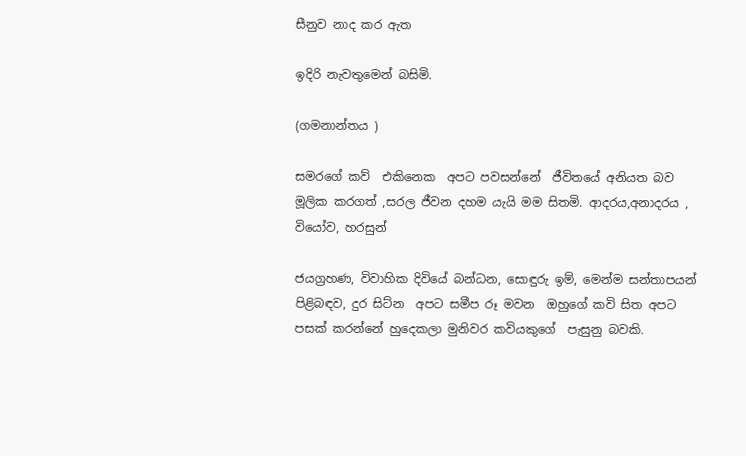සීනුව නාද කර ඇත

ඉදිරි නැවතුමෙන් බසිමි.

(ගමනාන්තය )

සමරගේ කව්  එකිනෙක  අපට පවසන්නේ  ජීවිතයේ අනියත බව මූලික කරගත් ,සරල ජීවන දහම යැයි මම සිතමි. ආදරය,අනාදරය , වියෝව, හරසුන්

ජයග්‍රහණ, විවාහික දිවියේ බන්ධන, සොඳුරු ඉම්, මෙන්ම සන්තාපයන් පිළිබඳව, දුර සිට්න  අපට සමීප රූ මවන  ඔහුගේ කවි සිත අපට පසක් කරන්නේ හුදෙකලා මුනිවර කවියකුගේ  පැසුනු බවකි.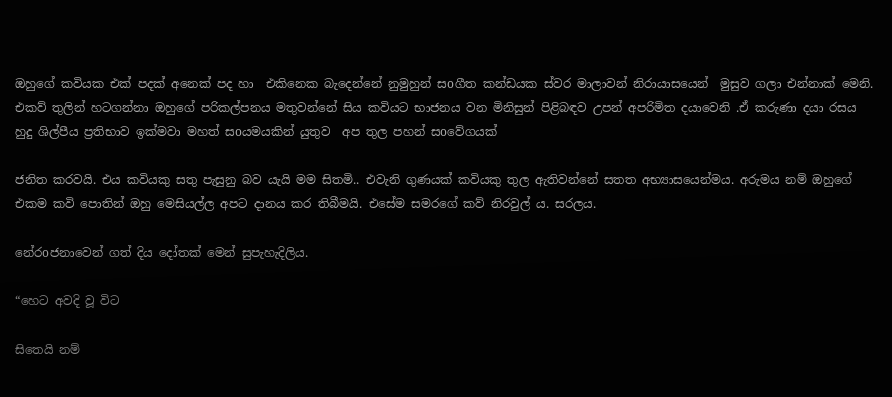ඔහුගේ කවියක එක් පදක් අනෙක් පද හා  එකිනෙක බැදෙන්නේ නුමුහුන් සoගීත කන්ඩයක ස්වර මාලාවන් නිරායාසයෙන්  මුසුව ගලා එන්නාක් මෙනි. එකව් තුලින් හටගන්නා ඔහුගේ පරිකල්පනය මතුවන්නේ සිය කවියට භාජනය වන මිනිසුන් පිළිබඳව උපන් අපරිමිත දයාවෙනි .ඒ කරුණා දයා රසය  හුදු ශිල්පීය ප්‍රතිභාව ඉක්මවා මහත් සoයමයකින් යුතුව  අප තුල පහන් සoවේගයක්

ජනිත කරවයි. එය කවියකු සතු පැසුනු බව යැයි මම සිතමි.. එවැනි ගුණයක් කවියකු තුල ඇතිවන්නේ සතත අභ්‍යාසයෙන්මය. අරුමය නම් ඔහුගේ එකම කවි පොතින් ඔහු මෙසියල්ල අපට දානය කර තිබීමයි. එසේම සමරගේ කව් නිරවුල් ය. සරලය.

නේරoජනාවෙන් ගත් දිය දෝතක් මෙන් සුපැහැදිලිය.

“හෙට අවදි වූ විට

සිතෙයි නම්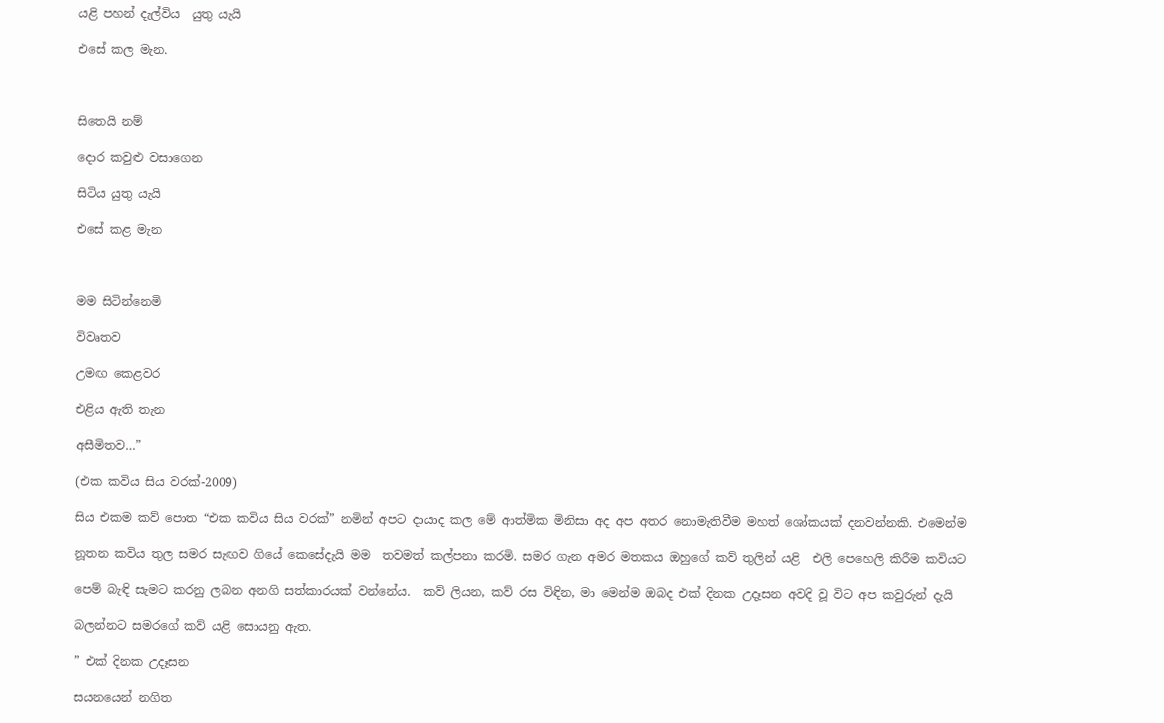යළි පහන් දැල්විය  යුතු යැයි

එසේ කල මැන.



සිතෙයි නම්

දොර කවුළු වසාගෙන

සිටිය යුතු යැයි

එසේ කළ මැන



මම සිටින්නෙමි

විවෘතව

උමඟ කෙළවර

එළිය ඇති තැන

අසීමිතව…”

(එක කවිය සිය වරක්-2009)

සිය එකම කව් පොත “එක කවිය සිය වරක්” නමින් අපට දායාද කල මේ ආත්මික මිනිසා අද අප අතර නොමැතිවීම මහත් ශෝකයක් දනවන්නකි. එමෙන්ම

නූතන කවිය තුල සමර සැඟව ගියේ කෙසේදැයි මම  තවමත් කල්පනා කරමි. සමර ගැන අමර මතකය ඔහුගේ කව් තුලින් යළි  එලි පෙහෙලි කිරීම කවියට

පෙම් බැඳි සැමට කරනු ලබන අනගි සත්කාරයක් වන්නේය.  කව් ලියන, කව් රස විඳින, මා මෙන්ම ඔබද එක් දිනක උදෑසන අවදි වූ විට අප කවුරුන් දැයි

බලන්නට සමරගේ කව් යළි සොයනු ඇත.

” එක් දිනක උදෑසන

සයනයෙන් නගිත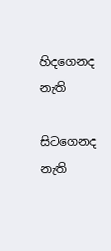හිදගෙනද නැති

සිටගෙනද නැති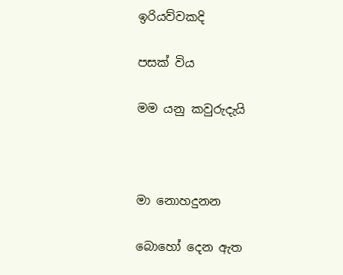ඉරියව්වකදි

පසක් විය

මම යනු කවුරුදැයි



මා නොහදුනන

බොහෝ දෙන ඇත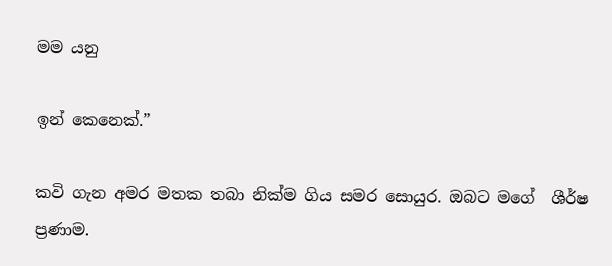මම යනු

ඉන් කෙනෙක්.”

කවි ගැන අමර මතක තබා නික්ම ගිය සමර සොයුර. ඔබට මගේ  ශීර්ෂ ප්‍රණාම.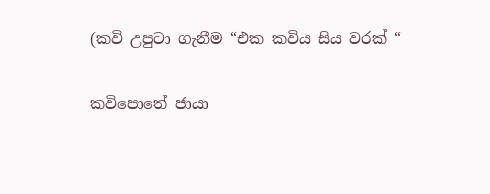(කවි උපුටා ගැනීම “එක කවිය සිය වරක් “

කවිපොතේ ජායා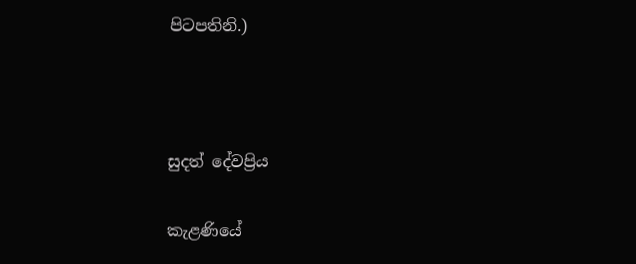පිටපතිනි.)



සුදත් දේවප්‍රිය

කැළණියේ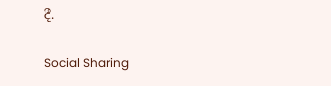දී.

Social Sharing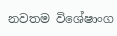නවතම විශේෂාංග